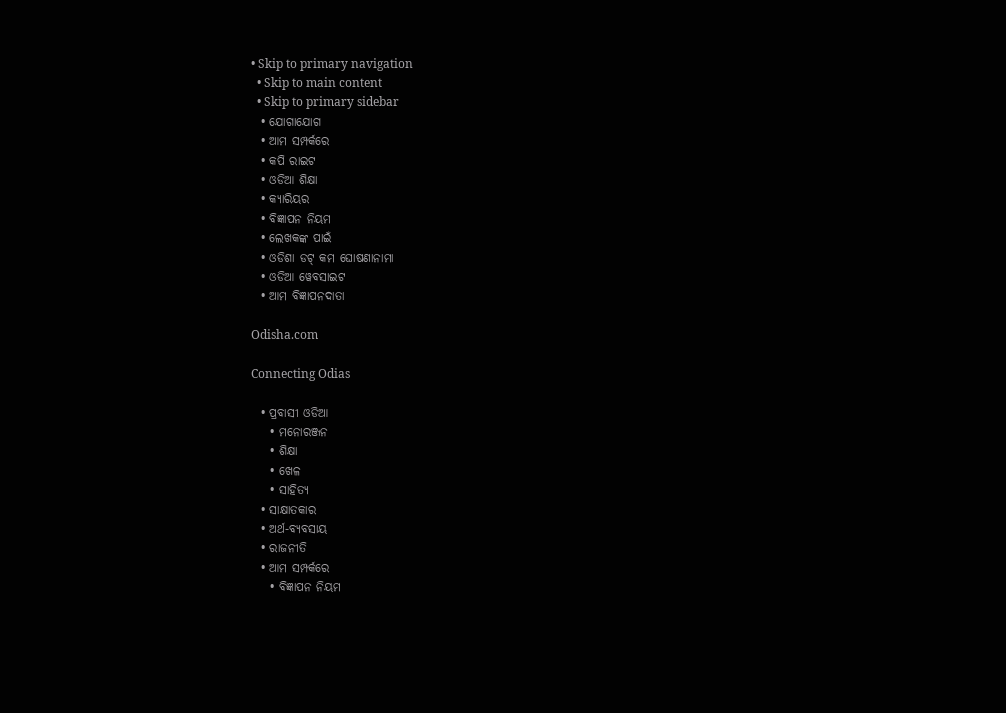• Skip to primary navigation
  • Skip to main content
  • Skip to primary sidebar
  • ଯୋଗାଯୋଗ
  • ଆମ ସମ୍ପର୍କରେ
  • କପି ରାଇଟ
  • ଓଡିଆ ଶିକ୍ଷା
  • କ୍ୟାରିୟର
  • ବିଜ୍ଞାପନ ନିୟମ
  • ଲେଖକଙ୍କ ପାଇଁ
  • ଓଡିଶା ଡଟ୍ କମ ଘୋଷଣାନାମା
  • ଓଡିଆ ୱେବସାଇଟ
  • ଆମ ବିଜ୍ଞାପନଦାତା

Odisha.com

Connecting Odias

  • ପ୍ରବାସୀ ଓଡିଆ
    • ମନୋରଞ୍ଜନ
    • ଶିକ୍ଷା
    • ଖେଳ
    • ସାହିତ୍ୟ
  • ସାକ୍ଷାତକାର
  • ଅର୍ଥ-ବ୍ୟବସାୟ
  • ରାଜନୀତି
  • ଆମ ସମ୍ପର୍କରେ
    • ବିଜ୍ଞାପନ ନିୟମ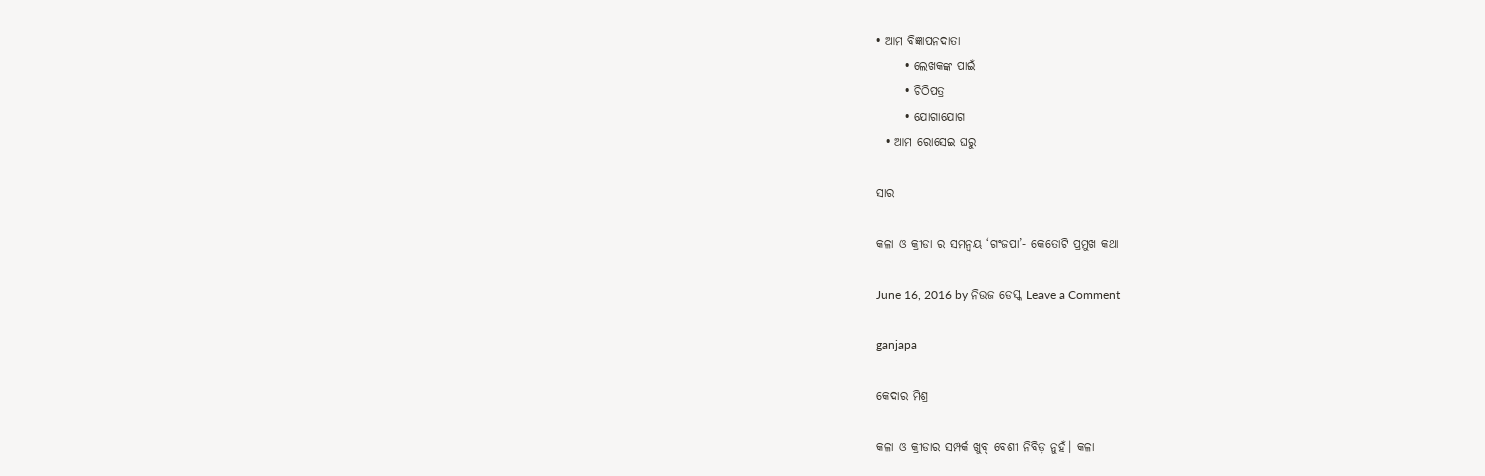• ଆମ ବିଜ୍ଞାପନଦାତା
      • ଲେଖକଙ୍କ ପାଇଁ
      • ଚିଠିପତ୍ର
      • ଯୋଗାଯୋଗ
  • ଆମ ରୋସେଇ ଘରୁ

ସାର

କଳା ଓ କ୍ରୀଡା ର ସମନ୍ଵୟ ‘ଗଂଜପା’- କେତୋଟି ପ୍ରମୁଖ କଥା

June 16, 2016 by ନିଉଜ ଡେସ୍କ Leave a Comment

ganjapa

କେଦାର ମିଶ୍ର

କଳା ଓ କ୍ରୀଡାର ସମ୍ପର୍କ ଖୁବ୍ ବେଶୀ ନିବିଡ଼ ନୁହଁ। କଳା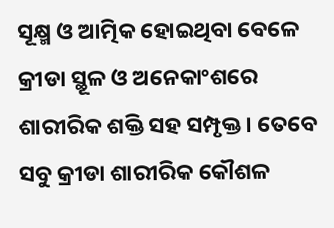ସୂକ୍ଷ୍ମ ଓ ଆତ୍ମିକ ହୋଇଥିବା ବେଳେ କ୍ରୀଡା ସ୍ଥୂଳ ଓ ଅନେକାଂଶରେ ଶାରୀରିକ ଶକ୍ତି ସହ ସମ୍ପୃକ୍ତ। ତେବେ ସବୁ କ୍ରୀଡା ଶାରୀରିକ କୌଶଳ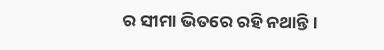ର ସୀମା ଭିତରେ ରହି ନଥାନ୍ତି।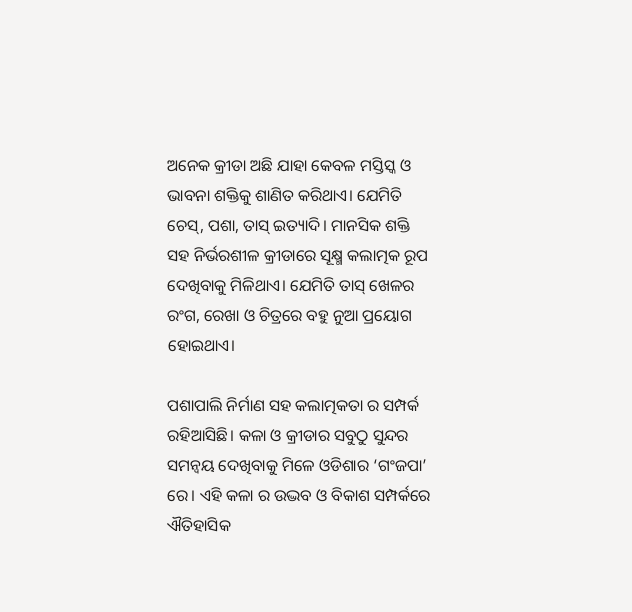ଅନେକ କ୍ରୀଡା ଅଛି ଯାହା କେବଳ ମସ୍ତିସ୍କ ଓ ଭାବନା ଶକ୍ତିକୁ ଶାଣିତ କରିଥାଏ। ଯେମିତି ଚେସ୍, ପଶା, ତାସ୍ ଇତ୍ୟାଦି। ମାନସିକ ଶକ୍ତି ସହ ନିର୍ଭରଶୀଳ କ୍ରୀଡାରେ ସୂକ୍ଷ୍ମ କଲାତ୍ମକ ରୂପ ଦେଖିବାକୁ ମିଳିଥାଏ। ଯେମିତି ତାସ୍ ଖେଳର ରଂଗ, ରେଖା ଓ ଚିତ୍ରରେ ବହୁ ନୁଆ ପ୍ରୟୋଗ ହୋଇଥାଏ।

ପଶାପାଲି ନିର୍ମାଣ ସହ କଲାତ୍ମକତା ର ସମ୍ପର୍କ ରହିଆସିଛି। କଳା ଓ କ୍ରୀଡାର ସବୁଠୁ ସୁନ୍ଦର ସମନ୍ଵୟ ଦେଖିବାକୁ ମିଳେ ଓଡିଶାର ‘ଗଂଜପା’ ରେ। ଏହି କଳା ର ଉଦ୍ଭବ ଓ ବିକାଶ ସମ୍ପର୍କରେ ଐତିହାସିକ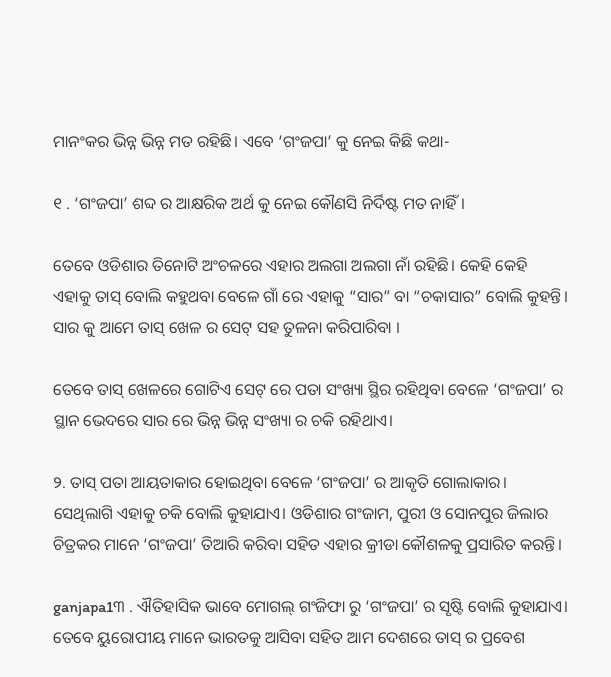ମାନଂକର ଭିନ୍ନ ଭିନ୍ନ ମତ ରହିଛି। ଏବେ ‘ଗଂଜପା’ କୁ ନେଇ କିଛି କଥା-

୧ . ‘ଗଂଜପା’ ଶବ୍ଦ ର ଆକ୍ଷରିକ ଅର୍ଥ କୁ ନେଇ କୌଣସି ନିର୍ଦିଷ୍ଟ ମତ ନାହିଁ।

ତେବେ ଓଡିଶାର ତିନୋଟି ଅଂଚଳରେ ଏହାର ଅଲଗା ଅଲଗା ନାଁ ରହିଛି। କେହି କେହି ଏହାକୁ ତାସ୍ ବୋଲି କହୁଥବା ବେଳେ ଗାଁ ରେ ଏହାକୁ “ସାର” ବା “ଚକାସାର” ବୋଲି କୁହନ୍ତି। ସାର କୁ ଆମେ ତାସ୍ ଖେଳ ର ସେଟ୍ ସହ ତୁଳନା କରିପାରିବା ।

ତେବେ ତାସ୍ ଖେଳରେ ଗୋଟିଏ ସେଟ୍ ରେ ପତା ସଂଖ୍ୟା ସ୍ଥିର ରହିଥିବା ବେଳେ ‘ଗଂଜପା’ ର ସ୍ଥାନ ଭେଦରେ ସାର ରେ ଭିନ୍ନ ଭିନ୍ନ ସଂଖ୍ୟା ର ଚକି ରହିଥାଏ।

୨. ତାସ୍ ପତା ଆୟତାକାର ହୋଇଥିବା ବେଳେ ‘ଗଂଜପା’ ର ଆକୃତି ଗୋଲାକାର। ସେଥିଲାଗି ଏହାକୁ ଚକି ବୋଲି କୁହାଯାଏ। ଓଡିଶାର ଗଂଜାମ, ପୁରୀ ଓ ସୋନପୁର ଜିଲାର ଚିତ୍ରକର ମାନେ ‘ଗଂଜପା’ ତିଆରି କରିବା ସହିତ ଏହାର କ୍ରୀଡା କୌଶଳକୁ ପ୍ରସାରିତ କରନ୍ତି।

ganjapa1୩ . ଐତିହାସିକ ଭାବେ ମୋଗଲ୍ ଗଂଜିଫା ରୁ ‘ଗଂଜପା’ ର ସୃଷ୍ଟି ବୋଲି କୁହାଯାଏ। ତେବେ ୟୁରୋପୀୟ ମାନେ ଭାରତକୁ ଆସିବା ସହିତ ଆମ ଦେଶରେ ତାସ୍ ର ପ୍ରବେଶ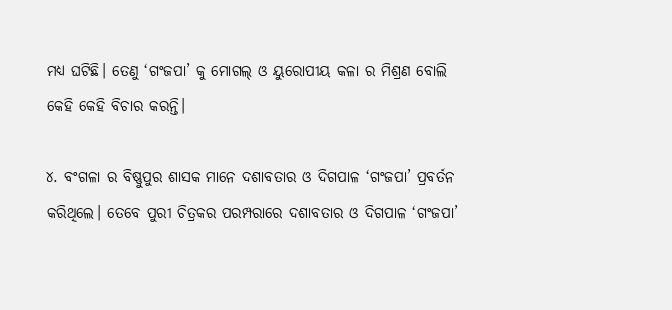ମଧ୍ୟ ଘଟିଛି। ତେଣୁ ‘ଗଂଜପା’ କୁ ମୋଗଲ୍ ଓ ୟୁରୋପୀୟ କଳା ର ମିଶ୍ରଣ ବୋଲି କେହି କେହି ବିଚାର କରନ୍ତି।

୪. ବଂଗଳା ର ବିଷ୍ଣୁପୁର ଶାସକ ମାନେ ଦଶାବତାର ଓ ଦିଗପାଳ ‘ଗଂଜପା’ ପ୍ରବର୍ତନ କରିଥିଲେ। ତେବେ ପୁରୀ ଚିତ୍ରକର ପରମ୍ପରାରେ ଦଶାବତାର ଓ ଦିଗପାଳ ‘ଗଂଜପା’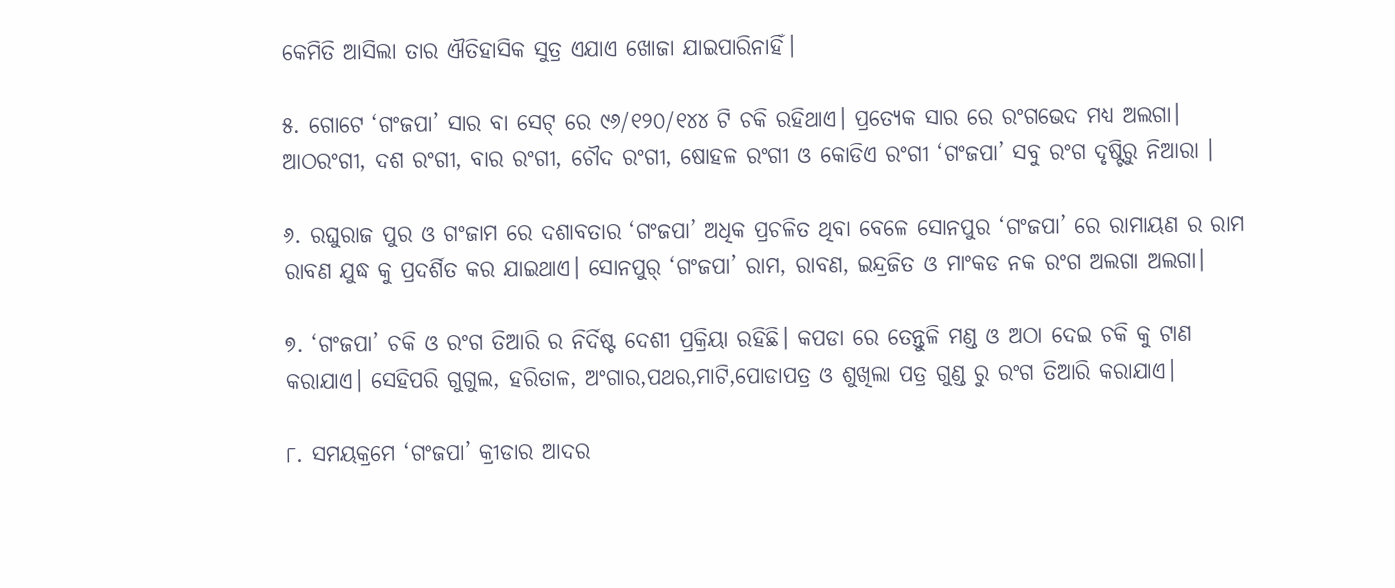କେମିତି ଆସିଲା ତାର ଐତିହାସିକ ସୁତ୍ର ଏଯାଏ ଖୋଜା ଯାଇପାରିନାହିଁ।

୫. ଗୋଟେ ‘ଗଂଜପା’ ସାର ବା ସେଟ୍ ରେ ୯୬/୧୨୦/୧୪୪ ଟି ଚକି ରହିଥାଏ। ପ୍ରତ୍ୟେକ ସାର ରେ ରଂଗଭେଦ ମଧ୍ୟ ଅଲଗା। ଆଠରଂଗୀ, ଦଶ ରଂଗୀ, ବାର ରଂଗୀ, ଚୌଦ ରଂଗୀ, ଷୋହଳ ରଂଗୀ ଓ କୋଡିଏ ରଂଗୀ ‘ଗଂଜପା’ ସବୁ ରଂଗ ଦୃଷ୍ଟିରୁ ନିଆରା ।

୬. ରଘୁରାଜ ପୁର ଓ ଗଂଜାମ ରେ ଦଶାବତାର ‘ଗଂଜପା’ ଅଧିକ ପ୍ରଚଳିତ ଥିବା ବେଳେ ସୋନପୁର ‘ଗଂଜପା’ ରେ ରାମାୟଣ ର ରାମ ରାବଣ ଯୁଦ୍ଧ କୁ ପ୍ରଦର୍ଶିତ କର ଯାଇଥାଏ। ସୋନପୁର୍ ‘ଗଂଜପା’ ରାମ, ରାବଣ, ଇନ୍ଦ୍ରଜିତ ଓ ମାଂକଡ ନକ ରଂଗ ଅଲଗା ଅଲଗା।

୭. ‘ଗଂଜପା’ ଚକି ଓ ରଂଗ ତିଆରି ର ନିର୍ଦିଷ୍ଟ ଦେଶୀ ପ୍ରକ୍ରିୟା ରହିଛି। କପଡା ରେ ତେନ୍ତୁଳି ମଣ୍ଡ ଓ ଅଠା ଦେଇ ଚକି କୁ ଟାଣ କରାଯାଏ। ସେହିପରି ଗୁଗୁଲ, ହରିତାଳ, ଅଂଗାର,ପଥର,ମାଟି,ପୋଡାପତ୍ର ଓ ଶୁଖିଲା ପତ୍ର ଗୁଣ୍ଡ ରୁ ରଂଗ ତିଆରି କରାଯାଏ।

୮. ସମୟକ୍ରମେ ‘ଗଂଜପା’ କ୍ରୀଡାର ଆଦର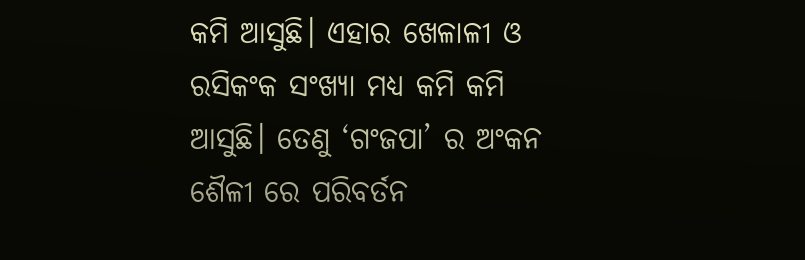କମି ଆସୁଛି। ଏହାର ଖେଳାଳୀ ଓ ରସିକଂକ ସଂଖ୍ୟା ମଧ୍ୟ କମି କମି ଆସୁଛି। ତେଣୁ ‘ଗଂଜପା’ ର ଅଂକନ ଶୈଳୀ ରେ ପରିବର୍ତନ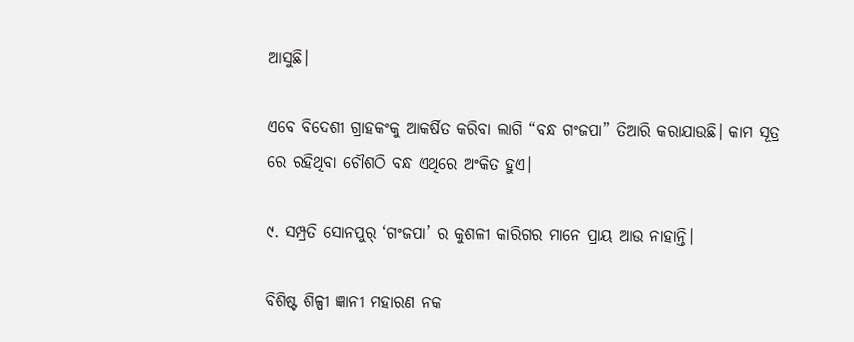ଆସୁଛି।

ଏବେ ବିଦେଶୀ ଗ୍ରାହକଂକୁ ଆକର୍ଷିତ କରିବା ଲାଗି “ବନ୍ଧ ଗଂଜପା” ତିଆରି କରାଯାଉଛି। କାମ ସୂତ୍ର ରେ ରହିଥିବା ଚୌଶଠି ବନ୍ଧ ଏଥିରେ ଅଂକିତ ହୁଏ।

୯. ସମ୍ପ୍ରତି ସୋନପୁର୍ ‘ଗଂଜପା’ ର କୁଶଳୀ କାରିଗର ମାନେ ପ୍ରାୟ ଆଉ ନାହାନ୍ତି।

ବିଶିଷ୍ଟ ଶିଳ୍ପୀ ଜ୍ଞାନୀ ମହାରଣ ନକ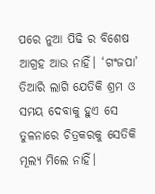ପରେ ନୁଆ ପିଢି ର ବିଶେଷ ଆଗ୍ରହ ଆଉ ନାହିଁ। ‘ଗଂଜପା’ ତିଆରି ଲାଗି ଯେତିକି ଶ୍ରମ ଓ ସମୟ ଦେବାକୁ ହୁଏ ସେ ତୁଳନାରେ ଚିତ୍ରକରକୁ ସେତିକି ମୂଲ୍ୟ ମିଲେ ନାହିଁ।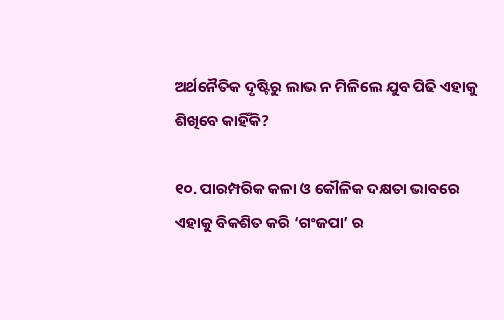ଅର୍ଥନୈତିକ ଦୃଷ୍ଟିରୁ ଲାଭ ନ ମିଳିଲେ ଯୁବ ପିଢି ଏହାକୁ ଶିଖିବେ କାହିଁକି?

୧୦. ପାରମ୍ପରିକ କଳା ଓ କୌଳିକ ଦକ୍ଷତା ଭାବରେ ଏହାକୁ ବିକଶିତ କରି ‘ଗଂଜପା’ ର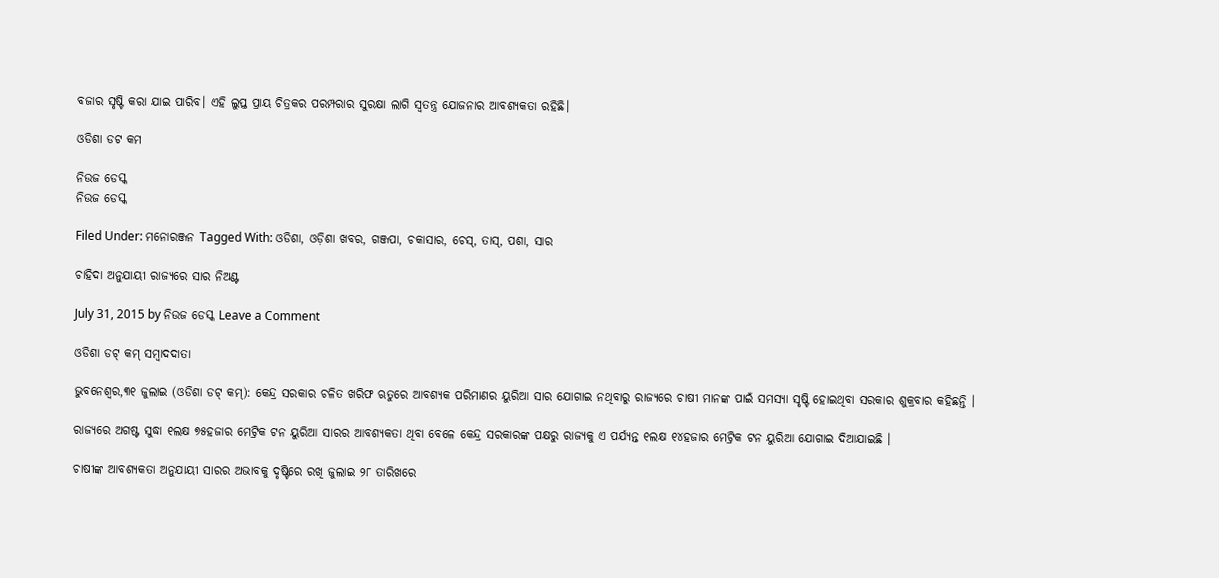ବଜାର ସୃଷ୍ଟି କରା ଯାଇ ପାରିବ। ଏହି ଲୁପ୍ତ ପ୍ରାୟ ଚିତ୍ରକର ପରମ୍ପରାର ସୁରକ୍ଷା ଲାଗି ସ୍ବତନ୍ତ୍ର ଯୋଜନାର ଆବଶ୍ୟକତା ରହିଛି।

ଓଡିଶା ଡଟ କମ

ନିଉଜ ଡେସ୍କ
ନିଉଜ ଡେସ୍କ

Filed Under: ମନୋରଞ୍ଜନ Tagged With: ଓଡିଶା, ଓଡ଼ିଶା ଖବର, ଗଞ୍ଜପା, ଚକାସାର, ଚେସ୍, ତାସ୍, ପଶା, ସାର

ଚାହିଦା ଅନୁଯାୟୀ ରାଜ୍ୟରେ ସାର ନିଅଣ୍ଟ

July 31, 2015 by ନିଉଜ ଡେସ୍କ Leave a Comment

ଓଡିଶା ଡଟ୍ କମ୍ ସମ୍ବାଦଦାତା

ଭୁବନେଶ୍ଵର,୩୧ ଜୁଲାଇ (ଓଡିଶା ଡଟ୍ କମ୍): କେନ୍ଦ୍ର ସରକାର ଚଳିତ ଖରିଫ ଋତୁରେ ଆବଶ୍ୟକ ପରିମାଣର ୟୁରିଆ ସାର ଯୋଗାଇ ନଥିବାରୁ ରାଜ୍ୟରେ ଚାଷୀ ମାନଙ୍କ ପାଇଁ ସମସ୍ୟା ସୃଷ୍ଟି ହୋଇଥିବା ସରକାର ଶୁକ୍ରବାର କହିଛନ୍ତି ।

ରାଜ୍ୟରେ ଅଗଷ୍ଟ ସୁଦ୍ଧା ୧ଲକ୍ଷ ୭୫ହଜାର ମେଟ୍ରିକ ଟନ ୟୁରିଆ ସାରର ଆବଶ୍ୟକତା ଥିବା ବେଳେ କେନ୍ଦ୍ର ସରକାରଙ୍କ ପକ୍ଷରୁ ରାଜ୍ୟକୁ ଏ ପର୍ଯ୍ୟନ୍ତ ୧ଲକ୍ଷ ୧୪ହଜାର ମେଟ୍ରିକ ଟନ ୟୁରିଆ ଯୋଗାଇ ଦିଆଯାଇଛି ।

ଚାଷୀଙ୍କ ଆବଶ୍ୟକତା ଅନୁଯାୟୀ ସାରର ଅଭାବକୁ ଦୃଷ୍ଟିରେ ରଖି ଜୁଲାଇ ୨୮ ତାରିଖରେ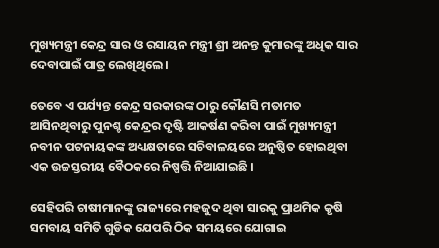ମୁଖ୍ୟମନ୍ତ୍ରୀ କେନ୍ଦ୍ର ସାର ଓ ରସାୟନ ମନ୍ତ୍ରୀ ଶ୍ରୀ ଅନନ୍ତ କୁମାରଙ୍କୁ ଅଧିକ ସାର ଦେବାପାଇଁ ପାତ୍ର ଲେଖିଥିଲେ ।

ତେବେ ଏ ପର୍ଯ୍ୟନ୍ତ କେନ୍ଦ୍ର ସରକାରଙ୍କ ଠାରୁ କୌଣସି ମତାମତ ଆସିନଥିବାରୁ ପୁନଶ୍ଚ କେନ୍ଦ୍ରର ଦୃଷ୍ଟି ଆକର୍ଷଣ କରିବା ପାଇଁ ମୁଖ୍ୟମନ୍ତ୍ରୀ ନବୀନ ପଟନାୟକଙ୍କ ଅଧ୍ୟକ୍ଷତାରେ ସଚିବାଳୟରେ ଅନୁଷ୍ଠିତ ହୋଇଥିବା ଏକ ଉଚ୍ଚସ୍ତରୀୟ ବୈଠକରେ ନିଷ୍ପତ୍ତି ନିଆଯାଇଛି ।

ସେହିପରି ଚାଷୀମାନଙ୍କୁ ରାଜ୍ୟରେ ମହଜୁଦ ଥିବା ସାରକୁ ପ୍ରାଥମିକ କୃଷି ସମବାୟ ସମିତି ଗୁଡିକ ଯେପରି ଠିକ ସମୟରେ ଯୋଗାଇ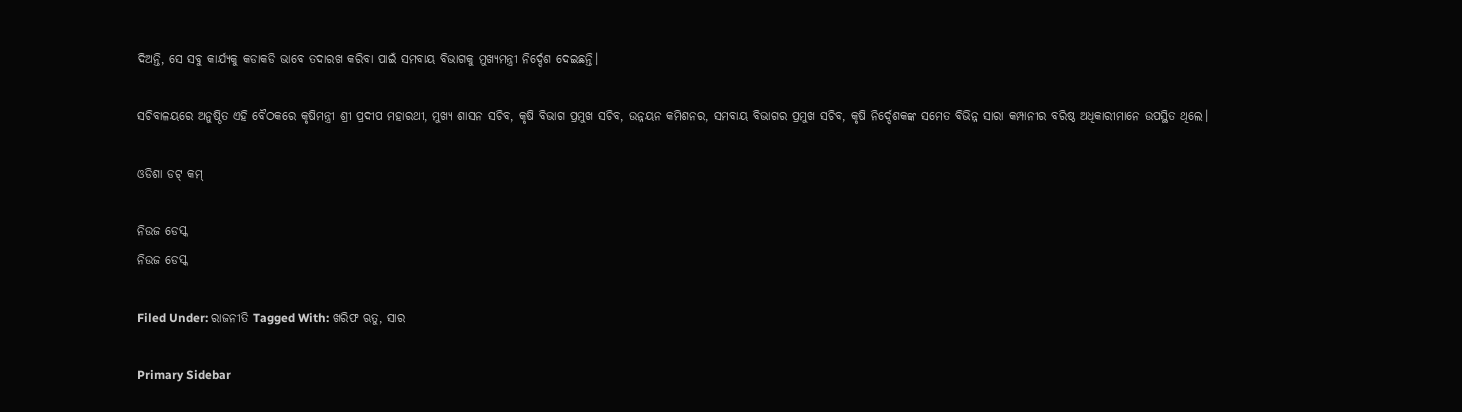ଦିଅନ୍ତି, ସେ ସବୁ କାର୍ଯ୍ୟକୁ କଡାକଡି ଭାବେ ତଦାରଖ କରିବା ପାଇଁ ସମବାୟ ବିଭାଗକୁ ମୁଖ୍ୟମନ୍ତ୍ରୀ ନିର୍ଦ୍ଦେଶ ଦେଇଛନ୍ତି।

ସଚିବାଳୟରେ ଅନୁଷ୍ଠିତ ଏହି ବୈଠକରେ କୃଷିମନ୍ତ୍ରୀ ଶ୍ରୀ ପ୍ରଦୀପ ମହାରଥୀ, ମୁଖ୍ୟ ଶାସନ ସଚିବ, କୃଷି ବିଭାଗ ପ୍ରମୁଖ ସଚିବ, ଉନ୍ନୟନ କମିଶନର, ସମବାୟ ବିଭାଗର ପ୍ରମୁଖ ସଚିବ, କୃଷି ନିର୍ଦ୍ଦେଶକଙ୍କ ସମେତ ବିଭିନ୍ନ ସାରା କମ୍ପାନୀର ବରିଷ୍ଠ ଅଧିକାରୀମାନେ ଉପସ୍ଥିତ ଥିଲେ।

ଓଡିଶା ଡଟ୍ କମ୍

ନିଉଜ ଡେସ୍କ
ନିଉଜ ଡେସ୍କ

Filed Under: ରାଜନୀତି Tagged With: ଖରିଫ ଋତୁ, ସାର

Primary Sidebar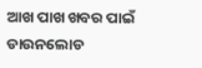ଆଖ ପାଖ ଖବର ପାଇଁ ଡାଉନଲୋଡ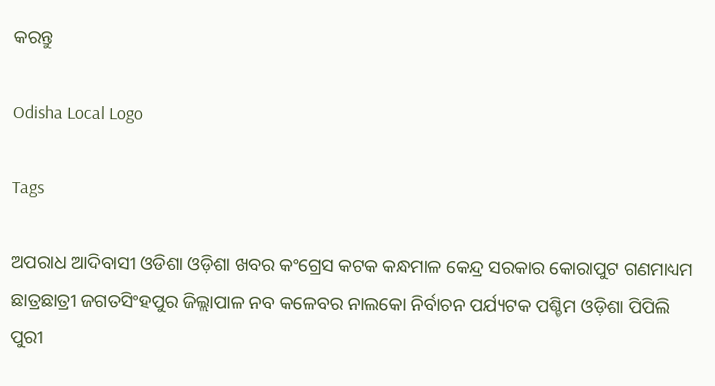କରନ୍ତୁ

Odisha Local Logo

Tags

ଅପରାଧ ଆଦିବାସୀ ଓଡିଶା ଓଡ଼ିଶା ଖବର କଂଗ୍ରେସ କଟକ କନ୍ଧମାଳ କେନ୍ଦ୍ର ସରକାର କୋରାପୁଟ ଗଣମାଧ୍ୟମ ଛାତ୍ରଛାତ୍ରୀ ଜଗତସିଂହପୁର ଜିଲ୍ଲାପାଳ ନବ କଳେବର ନାଲକୋ ନିର୍ବାଚନ ପର୍ଯ୍ୟଟକ ପଶ୍ଚିମ ଓଡ଼ିଶା ପିପିଲି ପୁରୀ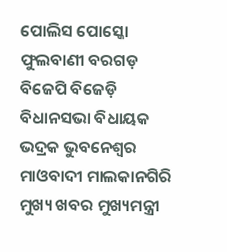ପୋଲିସ ପୋସ୍କୋ ଫୁଲବାଣୀ ବରଗଡ଼ ବିଜେପି ବିଜେଡ଼ି ବିଧାନସଭା ବିଧାୟକ ଭଦ୍ରକ ଭୁବନେଶ୍ୱର ମାଓବାଦୀ ମାଲକାନଗିରି ମୁଖ୍ୟ ଖବର ମୁଖ୍ୟମନ୍ତ୍ରୀ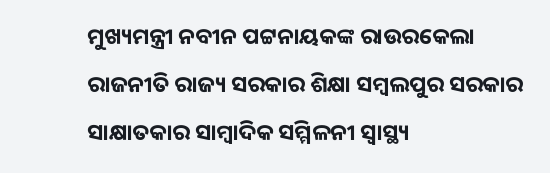ମୁଖ୍ୟମନ୍ତ୍ରୀ ନବୀନ ପଟ୍ଟନାୟକଙ୍କ ରାଉରକେଲା ରାଜନୀତି ରାଜ୍ୟ ସରକାର ଶିକ୍ଷା ସମ୍ବଲପୁର ସରକାର ସାକ୍ଷାତକାର ସାମ୍ବାଦିକ ସମ୍ମିଳନୀ ସ୍ୱାସ୍ଥ୍ୟ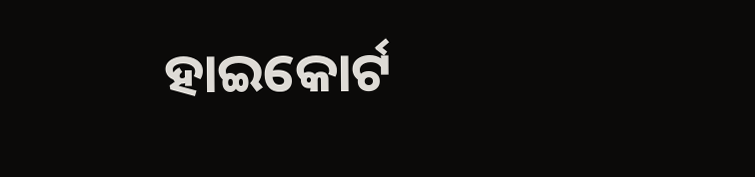ହାଇକୋର୍ଟ